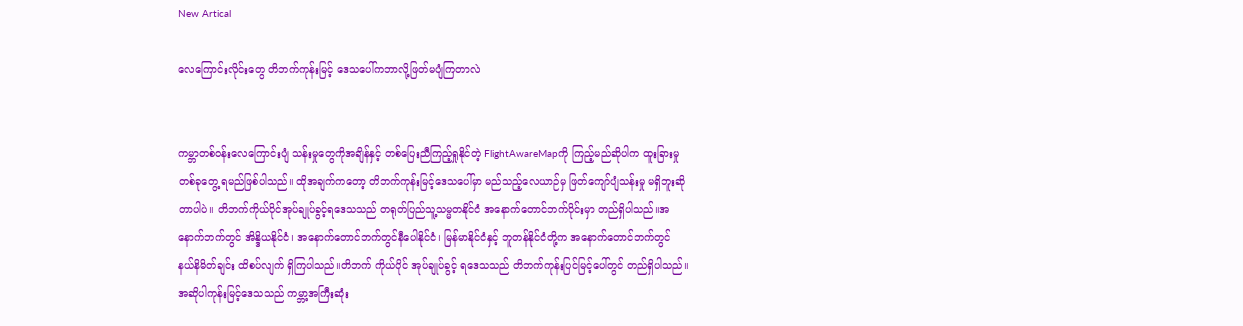New Artical

လေကြောင်းလိုင်းတွေ တိဘက်ကုန်းမြင့် ဒေသပေါ်ကဘာလို့ဖြတ်မပျံကြတာလဲ


ကမ္ဘာတစ်ဝန်းလေကြောင်းပျံ သန်းမှုတွေကိုအချိန်နှင့် တစ်ပြေးညီကြည့်ရှုနိုင်တဲ့ FlightAwareMapကို ကြည့်မည်ဆိုပါက ထူးခြားမှုတစ်ခုတွေ့ ရမည်ဖြစ်ပါသည်။ ထိုအချက်ကတော့ တိဘက်ကုန်းမြင့်ဒေသပေါ်မှာ မည်သည့်လေယာဉ်မှ ဖြတ်ကျော်ပျံသန်းမှု မရှိဘူးဆိုတာပါပဲ။ တိဘက်ကိုယ်ပိုင်အုပ်ချုပ်ခွင့်ရဒေသသည် တရုတ်ပြည်သူ့သမ္မတနိုင်ငံ အနောက်တောင်ဘက်ပိုင်းမှာ တည်ရှိပါသည်။အနောက်ဘက်တွင် အိန္ဒိယနိုင်ငံ၊ အနောက်တောင်ဘက်တွင်နီပေါနိုင်ငံ၊ မြန်မာနိုင်ငံနှင့် ဘူတန်နိုင်ငံတို့က အနောက်တောင်ဘက်တွင် နယ်နိမိတ်ချင်း ထိစပ်လျက် ရှိကြပါသည်။တိဘက် ကိုယ်ပိုင် အုပ်ချုပ်ခွင့် ရဒေသသည် တိဘက်ကုန်းပြင်မြင့်ပေါ်တွင် တည်ရှိပါသည်။ အဆိုပါကုန်းမြင့်ဒေသသည် ကမ္ဘာ့အကြီးဆုံး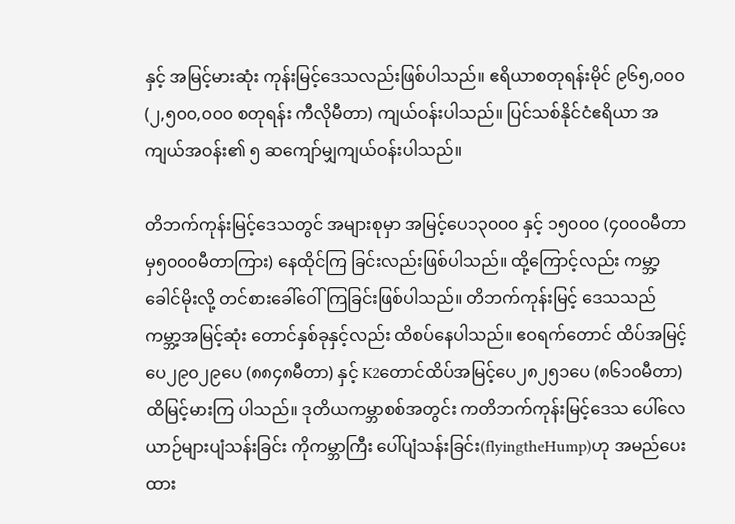နှင့် အမြင့်မားဆုံး ကုန်းမြင့်ဒေသလည်းဖြစ်ပါသည်။ ဧရိယာစတုရန်းမိုင် ၉၆၅,၀၀၀ (၂,၅၀၀,၀၀၀ စတုရန်း ကီလိုမီတာ) ကျယ်ဝန်းပါသည်။ ပြင်သစ်နိုင်ငံဧရိယာ အကျယ်အဝန်း၏ ၅ ဆကျော်မျှကျယ်ဝန်းပါသည်။

တိဘက်ကုန်းမြင့်ဒေသတွင် အများစုမှာ အမြင့်ပေ၁၃၀၀၀ နှင့် ၁၅၀၀၀ (၄၀၀၀မီတာမှ၅၀၀၀မီတာကြား) နေထိုင်ကြ ခြင်းလည်းဖြစ်ပါသည်။ ထို့ကြောင့်လည်း ကမ္ဘာ့ခေါင်မိုးလို့ တင်စားခေါ်ဝေါ်ကြခြင်းဖြစ်ပါသည်။ တိဘက်ကုန်းမြင့် ဒေသသည် ကမ္ဘာ့အမြင့်ဆုံး တောင်နှစ်ခုနှင့်လည်း ထိစပ်နေပါသည်။ ဧဝရက်တောင် ထိပ်အမြင့်ပေ၂၉၀၂၉ပေ (၈၈၄၈မီတာ) နှင့် K2တောင်ထိပ်အမြင့်ပေ၂၈၂၅၁ပေ (၈၆၁၀မီတာ) ထိမြင့်မားကြ ပါသည်။ ဒုတိယကမ္ဘာစစ်အတွင်း ကတိဘက်ကုန်းမြင့်ဒေသ ပေါ်လေယာဉ်များပျံသန်းခြင်း ကိုကမ္ဘာကြီး ပေါ်ပျံသန်းခြင်း(flyingtheHump)ဟု အမည်ပေးထား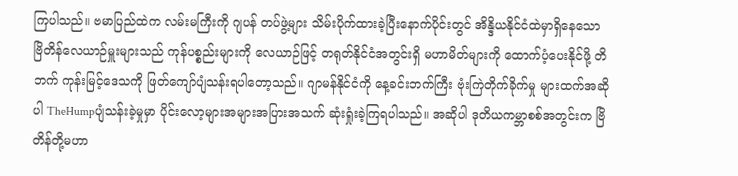ကြပါသည်။ ဗမာပြည်ထဲက လမ်းမကြီးကို ဂျပန် တပ်ဖွဲ့များ သိမ်းပိုက်ထားခဲ့ပြီးနောက်ပိုင်းတွင် အိန္ဒိယနိုင်ငံထဲမှာရှိနေသော ဗြိတိန်လေယာဉ်မှူးများသည် ကုန်ပစ္စည်းများကို လေယာဉ်ဖြင့် တရုတ်နိုင်ငံအတွင်းရှိ မဟာမိတ်များကို ထောက်ပံ့ပေးနိုင်ဖို့ တိဘက် ကုန်းမြင့်ဒေသကို ဖြတ်ကျော်ပျံသန်းရပါတော့သည်။ ဂျာမန်နိုင်ငံကို နေ့ခင်းဘက်ကြီး ဗုံးကြဲတိုက်ခိုက်မှု များထက်အဆိုပါ TheHumpပျံသန်းခဲ့မှုမှာ ပိုင်းလော့များအများအပြားအသက် ဆုံးရှုံးခဲ့ကြရပါသည်။ အဆိုပါ ဒုတိယကမ္ဘာစစ်အတွင်းက ဗြိတိန်တို့မဟာ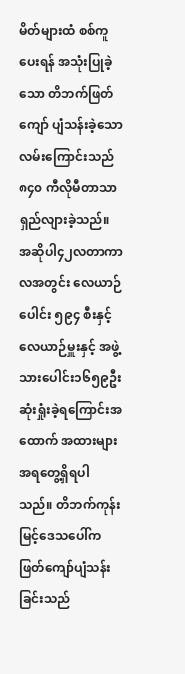မိတ်များထံ စစ်ကူပေးရန် အသုံးပြုခဲ့သော တိဘက်ဖြတ်ကျော် ပျံသန်းခဲ့သော လမ်းကြောင်းသည် ၈၄၀ ကီလိုမီတာသာရှည်လျားခဲ့သည်။ အဆိုပါ၄၂လတာကာ လအတွင်း လေယာဉ်ပေါင်း ၅၉၄ စီးနှင့် လေယာဉ်မှူးနှင့် အဖွဲ့သားပေါင်း၁၆၅၉ဦး ဆုံးရှုံးခဲ့ရကြောင်းအထောက် အထားများအရတွေ့ရှိရပါသည်။ တိဘက်ကုန်းမြင့်ဒေသပေါ်က ဖြတ်ကျော်ပျံသန်းခြင်းသည်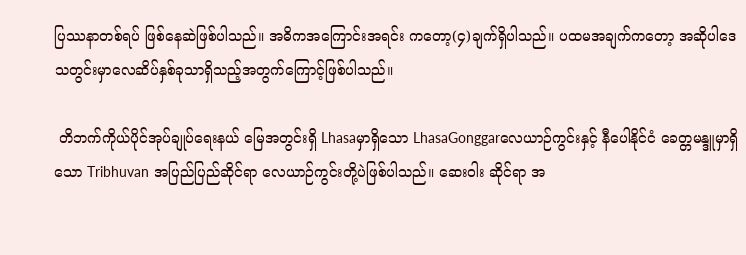ပြဿနာတစ်ရပ် ဖြစ်နေဆဲဖြစ်ပါသည်။ အဓိကအကြောင်းအရင်း ကတော့(၄)ချက်ရှိပါသည်။ ပထမအချက်ကတော့ အဆိုပါဒေသတွင်းမှာလေဆိပ်နှစ်ခုသာရှိသည့်အတွက်ကြောင့်ဖြစ်ပါသည်။

 တိဘက်ကိုယ်ပိုင်အုပ်ချုပ်ရေးနယ် မြေအတွင်းရှိ Lhasaမှာရှိသော LhasaGonggarလေယာဉ်ကွင်းနှင့် နီပေါနိုင်ငံ ခေတ္တမန္ဒူမှာရှိသော Tribhuvan အပြည်ပြည်ဆိုင်ရာ လေယာဉ်ကွင်းတို့ပဲဖြစ်ပါသည်။ ဆေးဝါး ဆိုင်ရာ အ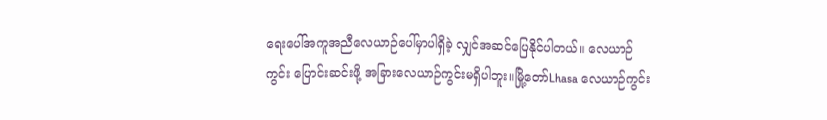ရေးပေါ်အကူအညီလေယာဉ်ပေါ်မှာပါရှိခဲ့ လျှင်အဆင်ပြေနိုင်ပါတယ်။ လေယာဉ်ကွင်း ပြောင်းဆင်းဖို့ အခြားလေယာဉ်ကွင်းမရှိပါဘူး။မြို့တော်Lhasa လေယာဉ်ကွင်း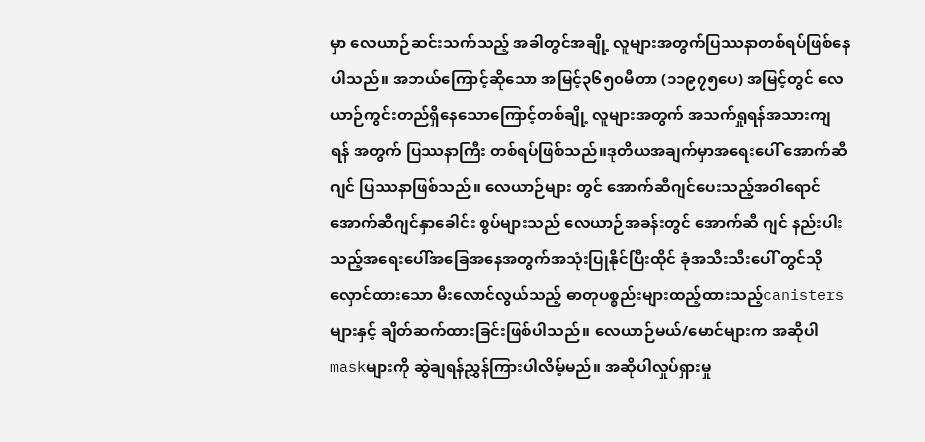မှာ လေယာဉ်ဆင်းသက်သည့် အခါတွင်အချို့ လူများအတွက်ပြဿနာတစ်ရပ်ဖြစ်နေပါသည်။ အဘယ်ကြောင့်ဆိုသော အမြင့်၃၆၅၀မီတာ (၁၁၉၇၅ပေ) အမြင့်တွင် လေယာဉ်ကွင်းတည်ရှိနေသောကြောင့်တစ်ချို့ လူများအတွက် အသက်ရှုရန်အသားကျရန် အတွက် ပြဿနာကြီး တစ်ရပ်ဖြစ်သည်။ဒုတိယအချက်မှာအရေးပေါ် အောက်ဆီဂျင် ပြဿနာဖြစ်သည်။ လေယာဉ်များ တွင် အောက်ဆီဂျင်ပေးသည့်အဝါရောင်အောက်ဆီဂျင်နှာခေါင်း စွပ်များသည် လေယာဉ်အခန်းတွင် အောက်ဆီ ဂျင် နည်းပါးသည့်အရေးပေါ်အခြေအနေအတွက်အသုံးပြုနိုင်ပြီးထိုင် ခုံအသီးသီးပေါ် တွင်သိုလှောင်ထားသော မီးလောင်လွယ်သည့် ဓာတုပစ္စည်းများထည့်ထားသည့်canistersများနှင့် ချိတ်ဆက်ထားခြင်းဖြစ်ပါသည်။ လေယာဉ်မယ်/မောင်များက အဆိုပါmaskများကို ဆွဲချရန်ညွှန်ကြားပါလိမ့်မည်။ အဆိုပါလှုပ်ရှားမှု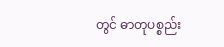တွင် ဓာတုပစ္စည်း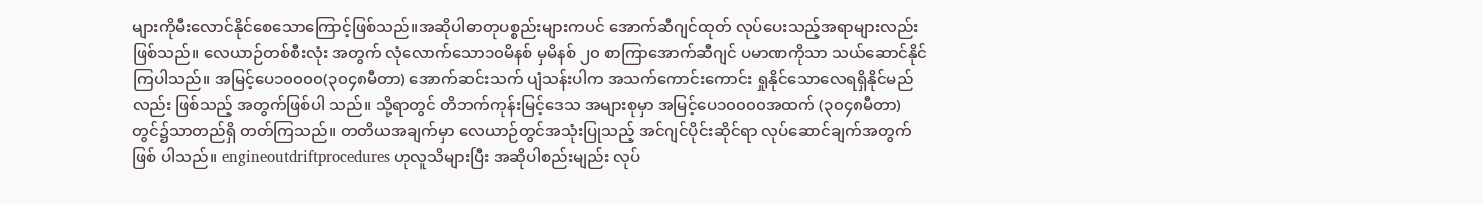များကိုမီးလောင်နိုင်စေသောကြောင့်ဖြစ်သည်။အဆိုပါဓာတုပစ္စည်းများကပင် အောက်ဆီဂျင်ထုတ် လုပ်ပေးသည့်အရာများလည်း ဖြစ်သည်။ လေယာဉ်တစ်စီးလုံး အတွက် လုံလောက်သော၁၀မိနစ် မှမိနစ် ၂၀ စာကြာအောက်ဆီဂျင် ပမာဏကိုသာ သယ်ဆောင်နိုင်ကြပါသည်။ အမြင့်ပေ၁၀၀၀၀(၃၀၄၈မီတာ) အောက်ဆင်းသက် ပျံသန်းပါက အသက်ကောင်းကောင်း ရှုနိုင်သောလေရရှိနိုင်မည်လည်း ဖြစ်သည့် အတွက်ဖြစ်ပါ သည်။ သို့ရာတွင် တိဘက်ကုန်းမြင့်ဒေသ အများစုမှာ အမြင့်ပေ၁၀၀၀၀အထက် (၃၀၄၈မီတာ) တွင်၌သာတည်ရှိ တတ်ကြသည်။ တတိယအချက်မှာ လေယာဉ်တွင်အသုံးပြုသည့် အင်ဂျင်ပိုင်းဆိုင်ရာ လုပ်ဆောင်ချက်အတွက်ဖြစ် ပါသည်။ engineoutdriftprocedures ဟုလူသိများပြီး အဆိုပါစည်းမျည်း လုပ်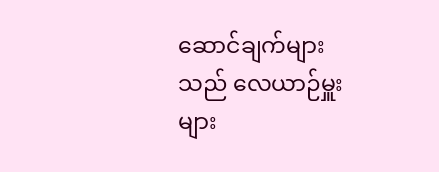ဆောင်ချက်များသည် လေယာဉ်မှူးများ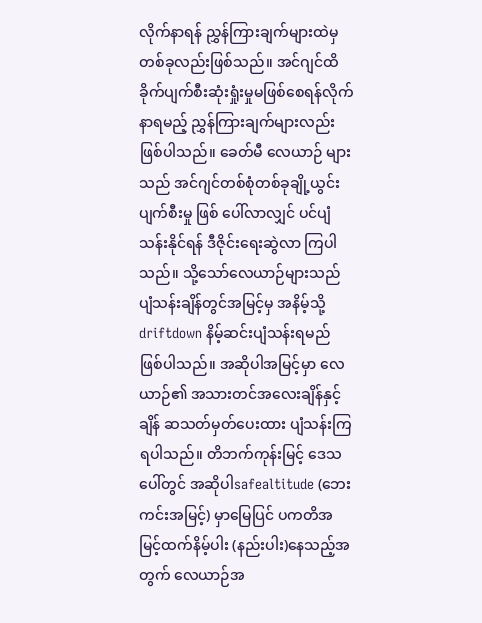လိုက်နာရန် ညွှန်ကြားချက်များထဲမှ တစ်ခုလည်းဖြစ်သည်။ အင်ဂျင်ထိခိုက်ပျက်စီးဆုံးရှုံးမှုမဖြစ်စေရန်လိုက်နာရမည့် ညွှန်ကြားချက်များလည်းဖြစ်ပါသည်။ ခေတ်မီ လေယာဉ် များသည် အင်ဂျင်တစ်စုံတစ်ခုချို့ယွင်းပျက်စီးမှု ဖြစ် ပေါ်လာလျှင် ပင်ပျံသန်းနိုင်ရန် ဒီဇိုင်းရေးဆွဲလာ ကြပါသည်။ သို့သော်လေယာဉ်များသည် ပျံသန်းချိန်တွင်အမြင့်မှ အနိမ့်သို့driftdown နိမ့်ဆင်းပျံသန်းရမည် ဖြစ်ပါသည်။ အဆိုပါအမြင့်မှာ လေယာဉ်၏ အသားတင်အလေးချိန်နှင့်ချိန် ဆသတ်မှတ်ပေးထား ပျံသန်းကြရပါသည်။ တိဘက်ကုန်းမြင့် ဒေသပေါ်တွင် အဆိုပါsafealtitude (ဘေးကင်းအမြင့်) မှာမြေပြင် ပကတိအမြင့်ထက်နိမ့်ပါး (နည်းပါး)နေသည့်အတွက် လေယာဉ်အ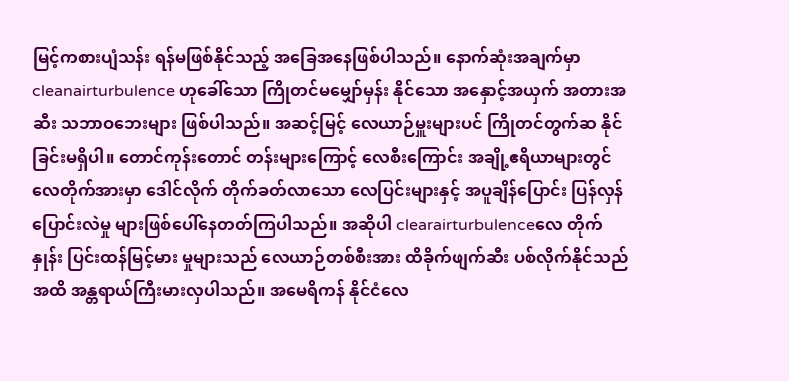မြင့်ကစားပျံသန်း ရန်မဖြစ်နိုင်သည့် အခြေအနေဖြစ်ပါသည်။ နောက်ဆုံးအချက်မှာ cleanairturbulence ဟုခေါ်သော ကြိုတင်မမျှော်မှန်း နိုင်သော အနှောင့်အယှက် အတားအဆီး သဘာဝဘေးများ ဖြစ်ပါသည်။ အဆင့်မြင့် လေယာဉ်မှူးများပင် ကြိုတင်တွက်ဆ နိုင်ခြင်းမရှိပါ။ တောင်ကုန်းတောင် တန်းများကြောင့် လေစီးကြောင်း အချို့ဧရိယာများတွင် လေတိုက်အားမှာ ဒေါင်လိုက် တိုက်ခတ်လာသော လေပြင်းများနှင့် အပူချိန်ပြောင်း ပြန်လှန်ပြောင်းလဲမှု များဖြစ်ပေါ်နေတတ်ကြပါသည်။ အဆိုပါ clearairturbulenceလေ တိုက်နှုန်း ပြင်းထန်မြင့်မား မှုများသည် လေယာဉ်တစ်စီးအား ထိခိုက်ဖျက်ဆီး ပစ်လိုက်နိုင်သည်အထိ အန္တရာယ်ကြီးမားလှပါသည်။ အမေရိကန် နိုင်ငံလေ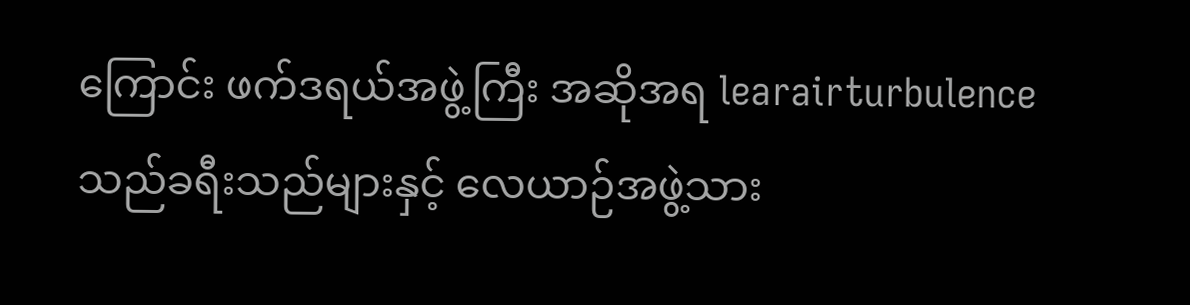ကြောင်း ဖက်ဒရယ်အဖွဲ့ကြီး အဆိုအရ learairturbulence သည်ခရီးသည်များနှင့် လေယာဉ်အဖွဲ့သား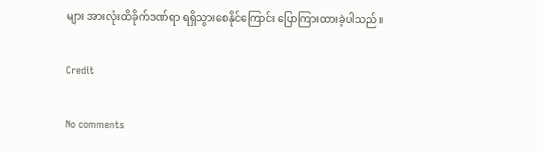များ အားလုံးထိခိုက်ဒဏ်ရာ ရရှိသွားစေနိုင်ကြောင်း ပြောကြားထားခဲ့ပါသည်။

Credit

No comments